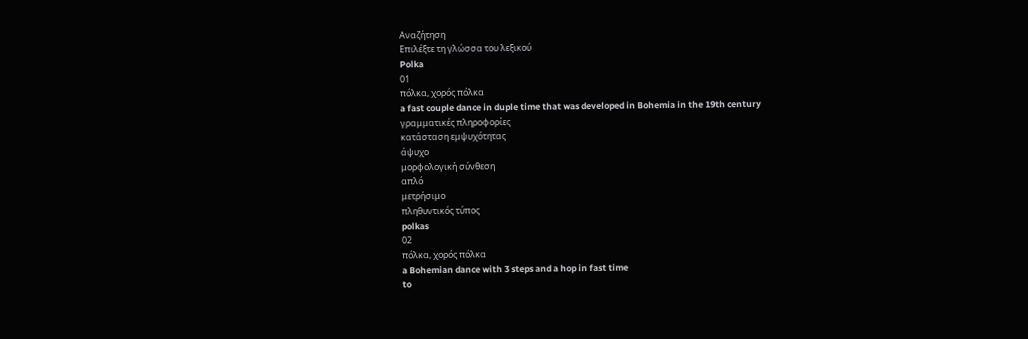Αναζήτηση
Επιλέξτε τη γλώσσα του λεξικού
Polka
01
πόλκα, χορός πόλκα
a fast couple dance in duple time that was developed in Bohemia in the 19th century
γραμματικές πληροφορίες
κατάσταση εμψυχότητας
άψυχο
μορφολογική σύνθεση
απλό
μετρήσιμο
πληθυντικός τύπος
polkas
02
πόλκα, χορός πόλκα
a Bohemian dance with 3 steps and a hop in fast time
to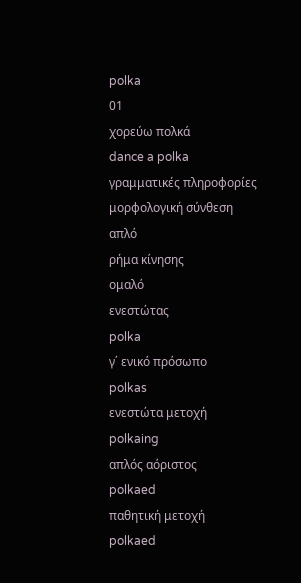polka
01
χορεύω πολκά
dance a polka
γραμματικές πληροφορίες
μορφολογική σύνθεση
απλό
ρήμα κίνησης
ομαλό
ενεστώτας
polka
γ΄ ενικό πρόσωπο
polkas
ενεστώτα μετοχή
polkaing
απλός αόριστος
polkaed
παθητική μετοχή
polkaed